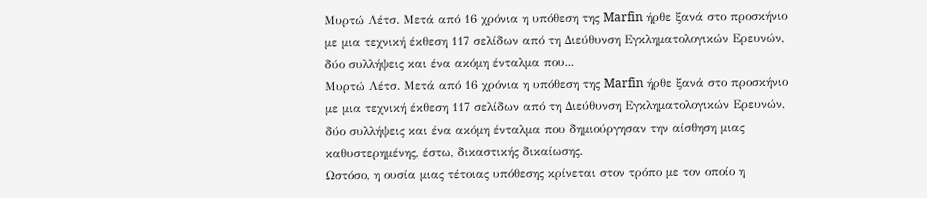Μυρτώ Λέτσ. Μετά από 16 χρόνια η υπόθεση της Marfin ήρθε ξανά στο προσκήνιο με μια τεχνική έκθεση 117 σελίδων από τη Διεύθυνση Εγκληματολογικών Ερευνών, δύο συλλήψεις και ένα ακόμη ένταλμα που...
Μυρτώ Λέτσ. Μετά από 16 χρόνια η υπόθεση της Marfin ήρθε ξανά στο προσκήνιο με μια τεχνική έκθεση 117 σελίδων από τη Διεύθυνση Εγκληματολογικών Ερευνών, δύο συλλήψεις και ένα ακόμη ένταλμα που δημιούργησαν την αίσθηση μιας καθυστερημένης, έστω, δικαστικής δικαίωσης.
Ωστόσο, η ουσία μιας τέτοιας υπόθεσης κρίνεται στον τρόπο με τον οποίο η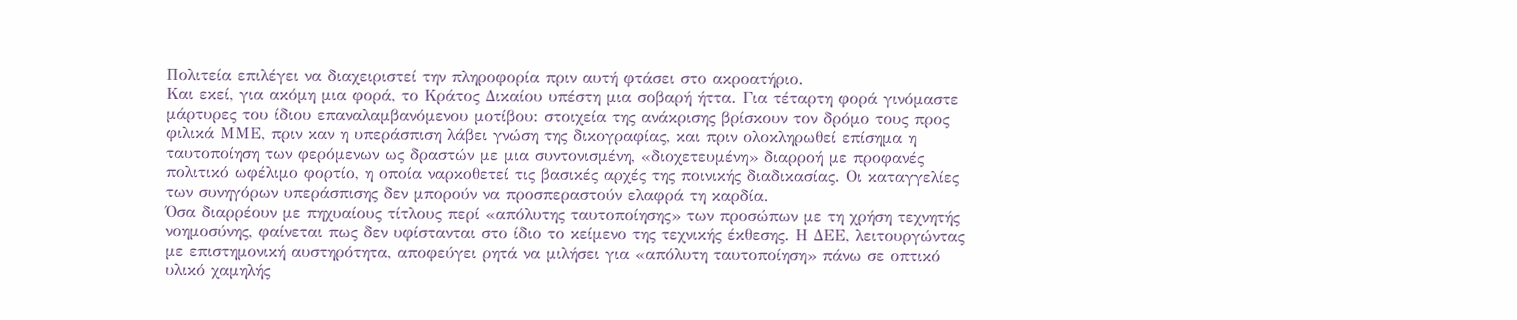Πολιτεία επιλέγει να διαχειριστεί την πληροφορία πριν αυτή φτάσει στο ακροατήριο.
Και εκεί, για ακόμη μια φορά, το Κράτος Δικαίου υπέστη μια σοβαρή ήττα. Για τέταρτη φορά γινόμαστε μάρτυρες του ίδιου επαναλαμβανόμενου μοτίβου: στοιχεία της ανάκρισης βρίσκουν τον δρόμο τους προς φιλικά ΜΜΕ, πριν καν η υπεράσπιση λάβει γνώση της δικογραφίας, και πριν ολοκληρωθεί επίσημα η ταυτοποίηση των φερόμενων ως δραστών με μια συντονισμένη, «διοχετευμένη» διαρροή με προφανές πολιτικό ωφέλιμο φορτίο, η οποία ναρκοθετεί τις βασικές αρχές της ποινικής διαδικασίας. Οι καταγγελίες των συνηγόρων υπεράσπισης δεν μπορούν να προσπεραστούν ελαφρά τη καρδία.
Όσα διαρρέουν με πηχυαίους τίτλους περί «απόλυτης ταυτοποίησης» των προσώπων με τη χρήση τεχνητής νοημοσύνης, φαίνεται πως δεν υφίστανται στο ίδιο το κείμενο της τεχνικής έκθεσης. Η ΔΕΕ, λειτουργώντας με επιστημονική αυστηρότητα, αποφεύγει ρητά να μιλήσει για «απόλυτη ταυτοποίηση» πάνω σε οπτικό υλικό χαμηλής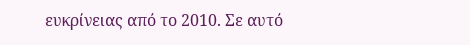ευκρίνειας από το 2010. Σε αυτό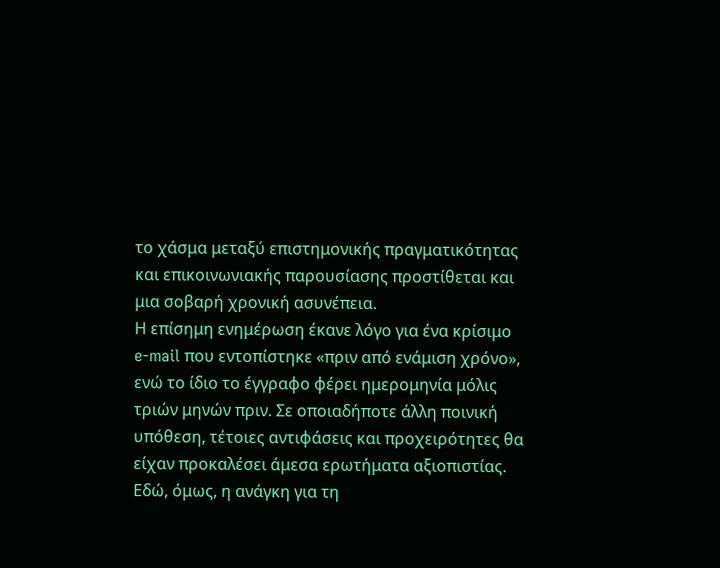το χάσμα μεταξύ επιστημονικής πραγματικότητας και επικοινωνιακής παρουσίασης προστίθεται και μια σοβαρή χρονική ασυνέπεια.
Η επίσημη ενημέρωση έκανε λόγο για ένα κρίσιμο e-mail που εντοπίστηκε «πριν από ενάμιση χρόνο», ενώ το ίδιο το έγγραφο φέρει ημερομηνία μόλις τριών μηνών πριν. Σε οποιαδήποτε άλλη ποινική υπόθεση, τέτοιες αντιφάσεις και προχειρότητες θα είχαν προκαλέσει άμεσα ερωτήματα αξιοπιστίας.
Εδώ, όμως, η ανάγκη για τη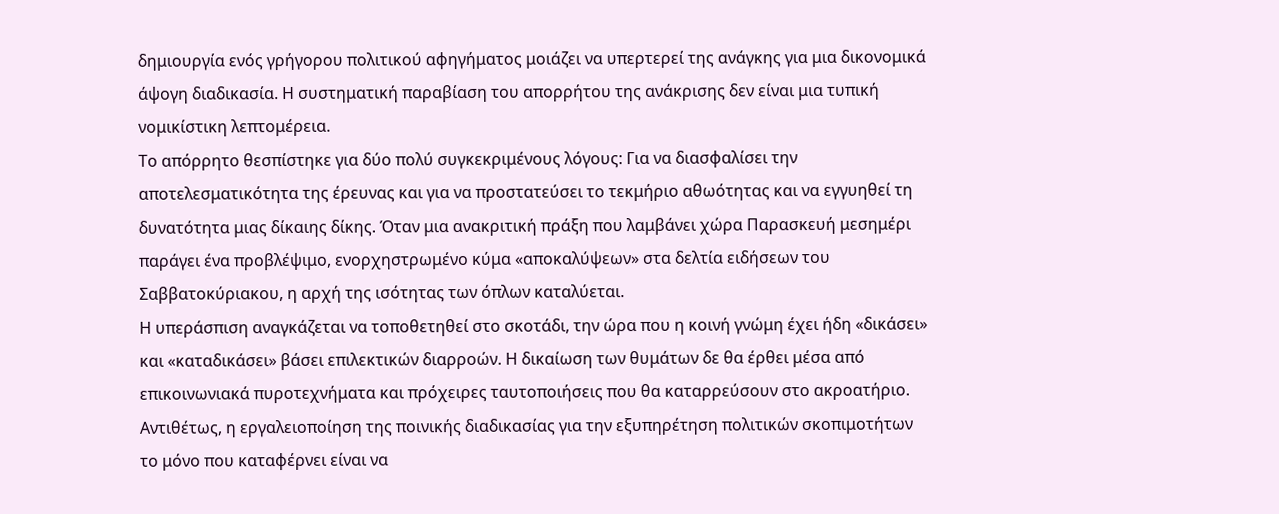δημιουργία ενός γρήγορου πολιτικού αφηγήματος μοιάζει να υπερτερεί της ανάγκης για μια δικονομικά άψογη διαδικασία. Η συστηματική παραβίαση του απορρήτου της ανάκρισης δεν είναι μια τυπική νομικίστικη λεπτομέρεια.
Το απόρρητο θεσπίστηκε για δύο πολύ συγκεκριμένους λόγους: Για να διασφαλίσει την αποτελεσματικότητα της έρευνας και για να προστατεύσει το τεκμήριο αθωότητας και να εγγυηθεί τη δυνατότητα μιας δίκαιης δίκης. Όταν μια ανακριτική πράξη που λαμβάνει χώρα Παρασκευή μεσημέρι παράγει ένα προβλέψιμο, ενορχηστρωμένο κύμα «αποκαλύψεων» στα δελτία ειδήσεων του Σαββατοκύριακου, η αρχή της ισότητας των όπλων καταλύεται.
Η υπεράσπιση αναγκάζεται να τοποθετηθεί στο σκοτάδι, την ώρα που η κοινή γνώμη έχει ήδη «δικάσει» και «καταδικάσει» βάσει επιλεκτικών διαρροών. Η δικαίωση των θυμάτων δε θα έρθει μέσα από επικοινωνιακά πυροτεχνήματα και πρόχειρες ταυτοποιήσεις που θα καταρρεύσουν στο ακροατήριο.
Αντιθέτως, η εργαλειοποίηση της ποινικής διαδικασίας για την εξυπηρέτηση πολιτικών σκοπιμοτήτων το μόνο που καταφέρνει είναι να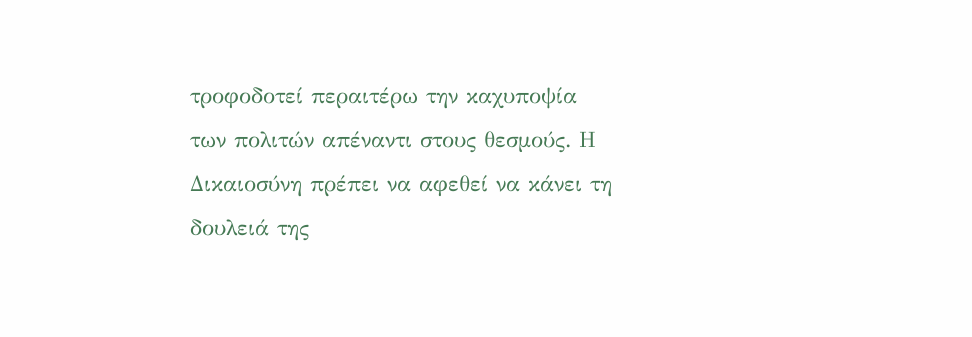τροφοδοτεί περαιτέρω την καχυποψία των πολιτών απέναντι στους θεσμούς. Η Δικαιοσύνη πρέπει να αφεθεί να κάνει τη δουλειά της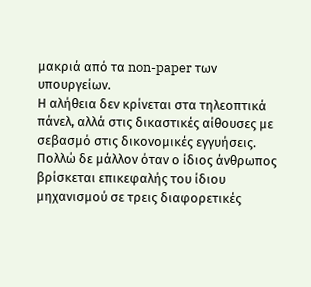μακριά από τα non-paper των υπουργείων.
Η αλήθεια δεν κρίνεται στα τηλεοπτικά πάνελ, αλλά στις δικαστικές αίθουσες με σεβασμό στις δικονομικές εγγυήσεις.
Πολλώ δε μάλλον όταν ο ίδιος άνθρωπος βρίσκεται επικεφαλής του ίδιου μηχανισμού σε τρεις διαφορετικές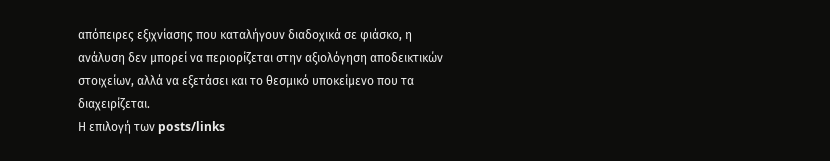απόπειρες εξιχνίασης που καταλήγουν διαδοχικά σε φιάσκο, η ανάλυση δεν μπορεί να περιορίζεται στην αξιολόγηση αποδεικτικών στοιχείων, αλλά να εξετάσει και το θεσμικό υποκείμενο που τα διαχειρίζεται.
Η επιλογή των posts/links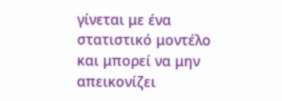γίνεται με ένα στατιστικό μοντέλο και μπορεί να μην απεικονίζει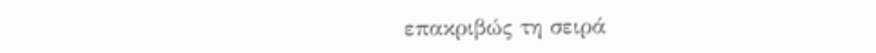επακριβώς τη σειρά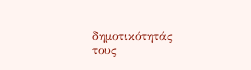δημοτικότητάς τους